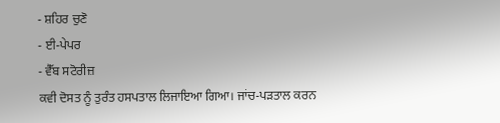- ਸ਼ਹਿਰ ਚੁਣੋ
- ਈ-ਪੇਪਰ
- ਵੈੱਬ ਸਟੋਰੀਜ਼
ਕਵੀ ਦੋਸਤ ਨੂੰ ਤੁਰੰਤ ਹਸਪਤਾਲ ਲਿਜਾਇਆ ਗਿਆ। ਜਾਂਚ-ਪੜਤਾਲ ਕਰਨ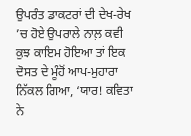ਉਪਰੰਤ ਡਾਕਟਰਾਂ ਦੀ ਦੇਖ-ਰੇਖ ’ਚ ਹੋਏ ਉਪਰਾਲੇ ਨਾਲ਼ ਕਵੀ ਕੁਝ ਕਾਇਮ ਹੋਇਆ ਤਾਂ ਇਕ ਦੋਸਤ ਦੇ ਮੂੰਹੋਂ ਆਪ-ਮੁਹਾਰਾ ਨਿੱਕਲ ਗਿਆ, ‘ਯਾਰ! ਕਵਿਤਾ ਨੇ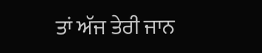ਤਾਂ ਅੱਜ ਤੇਰੀ ਜਾਨ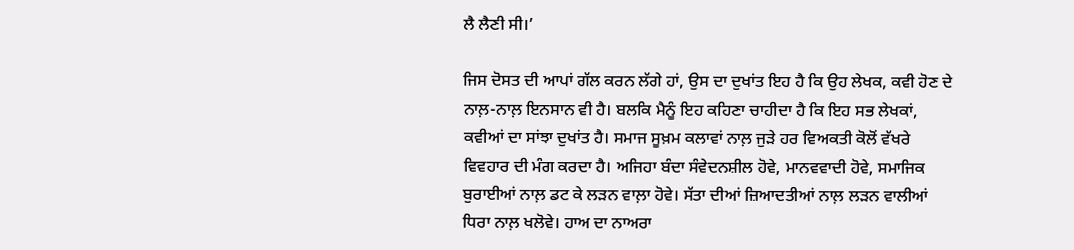ਲੈ ਲੈਣੀ ਸੀ।’

ਜਿਸ ਦੋਸਤ ਦੀ ਆਪਾਂ ਗੱਲ ਕਰਨ ਲੱਗੇ ਹਾਂ, ਉਸ ਦਾ ਦੁਖਾਂਤ ਇਹ ਹੈ ਕਿ ਉਹ ਲੇਖਕ, ਕਵੀ ਹੋਣ ਦੇ ਨਾਲ਼-ਨਾਲ਼ ਇਨਸਾਨ ਵੀ ਹੈ। ਬਲਕਿ ਮੈਨੂੰ ਇਹ ਕਹਿਣਾ ਚਾਹੀਦਾ ਹੈ ਕਿ ਇਹ ਸਭ ਲੇਖਕਾਂ, ਕਵੀਆਂ ਦਾ ਸਾਂਝਾ ਦੁਖਾਂਤ ਹੈ। ਸਮਾਜ ਸੂਖ਼ਮ ਕਲਾਵਾਂ ਨਾਲ਼ ਜੁੜੇ ਹਰ ਵਿਅਕਤੀ ਕੋਲੋਂ ਵੱਖਰੇ ਵਿਵਹਾਰ ਦੀ ਮੰਗ ਕਰਦਾ ਹੈ। ਅਜਿਹਾ ਬੰਦਾ ਸੰਵੇਦਨਸ਼ੀਲ ਹੋਵੇ, ਮਾਨਵਵਾਦੀ ਹੋਵੇ, ਸਮਾਜਿਕ ਬੁਰਾਈਆਂ ਨਾਲ਼ ਡਟ ਕੇ ਲੜਨ ਵਾਲ਼ਾ ਹੋਵੇ। ਸੱਤਾ ਦੀਆਂ ਜ਼ਿਆਦਤੀਆਂ ਨਾਲ਼ ਲੜਨ ਵਾਲੀਆਂ ਧਿਰਾ ਨਾਲ਼ ਖਲੋਵੇ। ਹਾਅ ਦਾ ਨਾਅਰਾ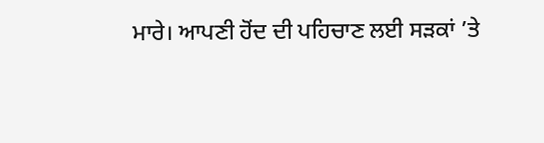ਮਾਰੇ। ਆਪਣੀ ਹੋਂਦ ਦੀ ਪਹਿਚਾਣ ਲਈ ਸੜਕਾਂ ’ਤੇ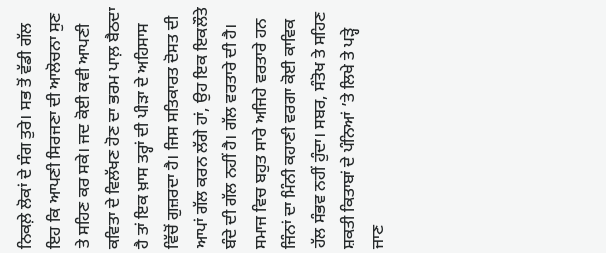ਨਿਕਲ਼ੇ ਲੋਕਾਂ ਦੇ ਸੰਗ ਤੁਰੇ। ਸਭ ਤੋਂ ਵੱਡੀ ਗੱਲ ਇਹ ਕਿ ਆਪਣੀ ਸਿਰਜਣਾ ਦੀ ਆਲੋਚਨਾ ਸੁਣ ਤੇ ਸਹਿਣ ਕਰ ਸਕੇ। ਜਦ ਕੋਈ ਕਵੀ ਆਪਣੀ ਕਵਿਤਾ ਦੇ ਵਿਲੱਖਣ ਹੋਣ ਦਾ ਭਰਮ ਪਾਲ਼ ਬੈਠਦਾ ਹੈ ਤਾਂ ਇਕ ਖ਼ਾਸ ਤਰ੍ਹਾਂ ਦੀ ਪੀੜਾ ਦੇ ਅਹਿਸਾਸ ਵਿੱਚੋਂ ਗੁਜ਼ਰਦਾ ਹੈ। ਜਿਸ ਸਤਿਕਾਰਤ ਦੋਸਤ ਦੀ ਆਪਾਂ ਗੱਲ ਕਰਨ ਲੱਗੇ ਹਾਂ, ਉਹ ਇਕ ਇਕਲੌਤੇ ਬੰਦੇ ਦੀ ਗੱਲ ਨਹੀਂ ਹੈ। ਗੱਲ ਵਰਤਾਰੇ ਦੀ ਹੈ। ਸਮਾਜ ਵਿਚ ਬਹੁਤ ਸਾਰੇ ਅਜਿਹੇ ਵਰਤਾਰੇ ਹਨ ਜਿੰਨਾਂ ਦਾ ਮਿੰਨੀ ਕਹਾਣੀ ਵਰਗਾ ਕੋਈ ਕਾਵਿਕ ਹੱਲ ਸੰਭਵ ਨਹੀਂ ਹੁੰਦਾ। ਸਬਰ, ਸੰਤੋਖ ਤੇ ਸਹਿਣ ਸ਼ਕਤੀ ਕਿਤਾਬਾਂ ਦੇ ਪੰਨਿਆਂ ’ਤੇ ਲਿਖੇ ਤੇ ਪੜ੍ਹੇ ਜਾਣ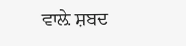ਵਾਲ਼ੇ ਸ਼ਬਦ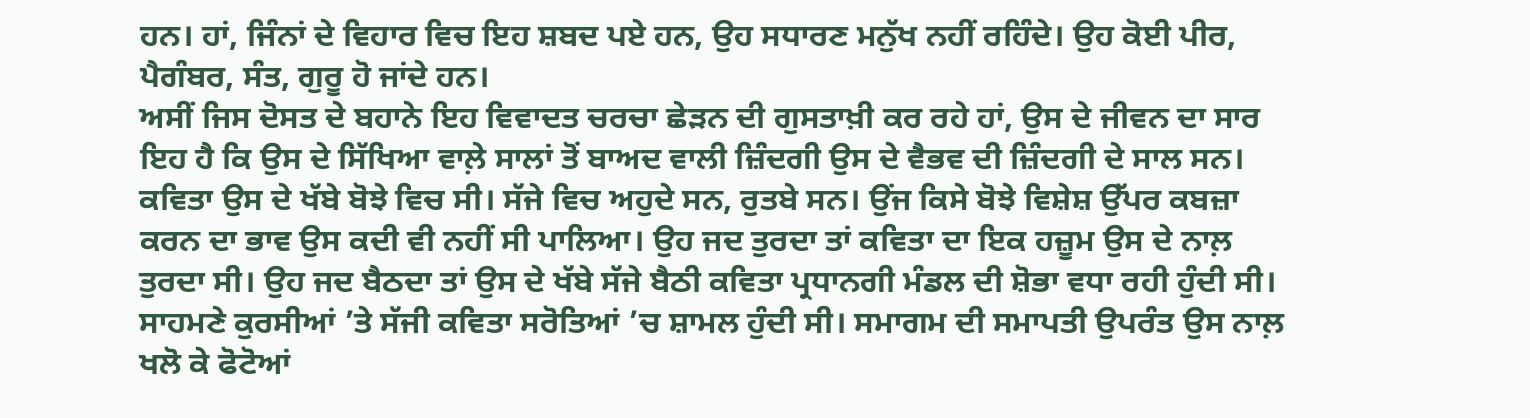ਹਨ। ਹਾਂ, ਜਿੰਨਾਂ ਦੇ ਵਿਹਾਰ ਵਿਚ ਇਹ ਸ਼ਬਦ ਪਏ ਹਨ, ਉਹ ਸਧਾਰਣ ਮਨੁੱਖ ਨਹੀਂ ਰਹਿੰਦੇ। ਉਹ ਕੋਈ ਪੀਰ, ਪੈਗੰਬਰ, ਸੰਤ, ਗੁਰੂ ਹੋ ਜਾਂਦੇ ਹਨ।
ਅਸੀਂ ਜਿਸ ਦੋਸਤ ਦੇ ਬਹਾਨੇ ਇਹ ਵਿਵਾਦਤ ਚਰਚਾ ਛੇੜਨ ਦੀ ਗੁਸਤਾਖ਼ੀ ਕਰ ਰਹੇ ਹਾਂ, ਉਸ ਦੇ ਜੀਵਨ ਦਾ ਸਾਰ ਇਹ ਹੈ ਕਿ ਉਸ ਦੇ ਸਿੱਖਿਆ ਵਾਲ਼ੇ ਸਾਲਾਂ ਤੋਂ ਬਾਅਦ ਵਾਲੀ ਜ਼ਿੰਦਗੀ ਉਸ ਦੇ ਵੈਭਵ ਦੀ ਜ਼ਿੰਦਗੀ ਦੇ ਸਾਲ ਸਨ। ਕਵਿਤਾ ਉਸ ਦੇ ਖੱਬੇ ਬੋਝੇ ਵਿਚ ਸੀ। ਸੱਜੇ ਵਿਚ ਅਹੁਦੇ ਸਨ, ਰੁਤਬੇ ਸਨ। ਉਂਜ ਕਿਸੇ ਬੋਝੇ ਵਿਸ਼ੇਸ਼ ਉੱਪਰ ਕਬਜ਼ਾ ਕਰਨ ਦਾ ਭਾਵ ਉਸ ਕਦੀ ਵੀ ਨਹੀਂ ਸੀ ਪਾਲਿਆ। ਉਹ ਜਦ ਤੁਰਦਾ ਤਾਂ ਕਵਿਤਾ ਦਾ ਇਕ ਹਜ਼ੂਮ ਉਸ ਦੇ ਨਾਲ਼ ਤੁਰਦਾ ਸੀ। ਉਹ ਜਦ ਬੈਠਦਾ ਤਾਂ ਉਸ ਦੇ ਖੱਬੇ ਸੱਜੇ ਬੈਠੀ ਕਵਿਤਾ ਪ੍ਰਧਾਨਗੀ ਮੰਡਲ ਦੀ ਸ਼ੋਭਾ ਵਧਾ ਰਹੀ ਹੁੰਦੀ ਸੀ। ਸਾਹਮਣੇ ਕੁਰਸੀਆਂ ’ਤੇ ਸੱਜੀ ਕਵਿਤਾ ਸਰੋਤਿਆਂ ’ਚ ਸ਼ਾਮਲ ਹੁੰਦੀ ਸੀ। ਸਮਾਗਮ ਦੀ ਸਮਾਪਤੀ ਉਪਰੰਤ ਉਸ ਨਾਲ਼ ਖਲੋ ਕੇ ਫੋਟੋਆਂ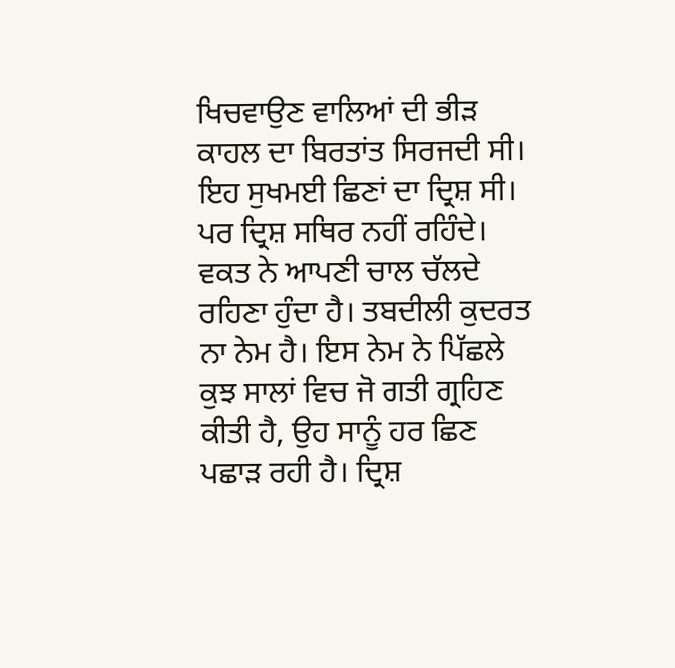ਖਿਚਵਾਉਣ ਵਾਲਿਆਂ ਦੀ ਭੀੜ ਕਾਹਲ ਦਾ ਬਿਰਤਾਂਤ ਸਿਰਜਦੀ ਸੀ। ਇਹ ਸੁਖਮਈ ਛਿਣਾਂ ਦਾ ਦ੍ਰਿਸ਼ ਸੀ। ਪਰ ਦ੍ਰਿਸ਼ ਸਥਿਰ ਨਹੀਂ ਰਹਿੰਦੇ। ਵਕਤ ਨੇ ਆਪਣੀ ਚਾਲ ਚੱਲਦੇ ਰਹਿਣਾ ਹੁੰਦਾ ਹੈ। ਤਬਦੀਲੀ ਕੁਦਰਤ ਨਾ ਨੇਮ ਹੈ। ਇਸ ਨੇਮ ਨੇ ਪਿੱਛਲੇ ਕੁਝ ਸਾਲਾਂ ਵਿਚ ਜੋ ਗਤੀ ਗ੍ਰਹਿਣ ਕੀਤੀ ਹੈ, ਉਹ ਸਾਨੂੰ ਹਰ ਛਿਣ ਪਛਾੜ ਰਹੀ ਹੈ। ਦ੍ਰਿਸ਼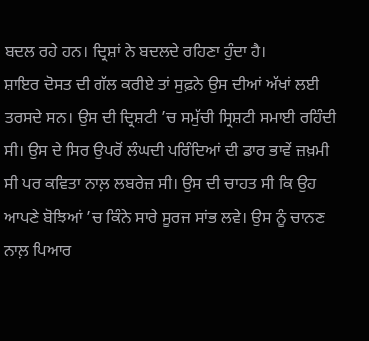ਬਦਲ ਰਹੇ ਹਨ। ਦ੍ਰਿਸ਼ਾਂ ਨੇ ਬਦਲਦੇ ਰਹਿਣਾ ਹੁੰਦਾ ਹੈ।
ਸ਼ਾਇਰ ਦੋਸਤ ਦੀ ਗੱਲ ਕਰੀਏ ਤਾਂ ਸੁਫ਼ਨੇ ਉਸ ਦੀਆਂ ਅੱਖਾਂ ਲਈ ਤਰਸਦੇ ਸਨ। ਉਸ ਦੀ ਦ੍ਰਿਸ਼ਟੀ ’ਚ ਸਮੁੱਚੀ ਸ੍ਰਿਸ਼ਟੀ ਸਮਾਈ ਰਹਿੰਦੀ ਸੀ। ਉਸ ਦੇ ਸਿਰ ਉਪਰੋਂ ਲੰਘਦੀ ਪਰਿੰਦਿਆਂ ਦੀ ਡਾਰ ਭਾਵੇਂ ਜ਼ਖ਼ਮੀ ਸੀ ਪਰ ਕਵਿਤਾ ਨਾਲ਼ ਲਬਰੇਜ਼ ਸੀ। ਉਸ ਦੀ ਚਾਹਤ ਸੀ ਕਿ ਉਹ ਆਪਣੇ ਬੋਝਿਆਂ ’ਚ ਕਿੰਨੇ ਸਾਰੇ ਸੂਰਜ ਸਾਂਭ ਲਵੇ। ਉਸ ਨੂੰ ਚਾਨਣ ਨਾਲ਼ ਪਿਆਰ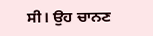ਸੀ। ਉਹ ਚਾਨਣ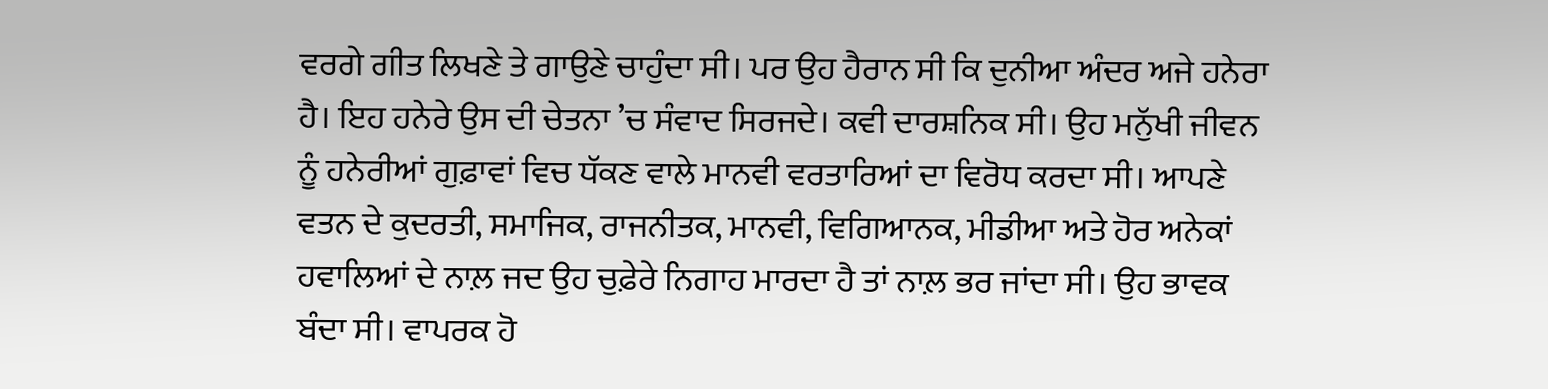ਵਰਗੇ ਗੀਤ ਲਿਖਣੇ ਤੇ ਗਾਉਣੇ ਚਾਹੁੰਦਾ ਸੀ। ਪਰ ਉਹ ਹੈਰਾਨ ਸੀ ਕਿ ਦੁਨੀਆ ਅੰਦਰ ਅਜੇ ਹਨੇਰਾ ਹੈ। ਇਹ ਹਨੇਰੇ ਉਸ ਦੀ ਚੇਤਨਾ ’ਚ ਸੰਵਾਦ ਸਿਰਜਦੇ। ਕਵੀ ਦਾਰਸ਼ਨਿਕ ਸੀ। ਉਹ ਮਨੁੱਖੀ ਜੀਵਨ ਨੂੰ ਹਨੇਰੀਆਂ ਗੁਫ਼ਾਵਾਂ ਵਿਚ ਧੱਕਣ ਵਾਲੇ ਮਾਨਵੀ ਵਰਤਾਰਿਆਂ ਦਾ ਵਿਰੋਧ ਕਰਦਾ ਸੀ। ਆਪਣੇ ਵਤਨ ਦੇ ਕੁਦਰਤੀ, ਸਮਾਜਿਕ, ਰਾਜਨੀਤਕ, ਮਾਨਵੀ, ਵਿਗਿਆਨਕ, ਮੀਡੀਆ ਅਤੇ ਹੋਰ ਅਨੇਕਾਂ ਹਵਾਲਿਆਂ ਦੇ ਨਾਲ਼ ਜਦ ਉਹ ਚੁਫ਼ੇਰੇ ਨਿਗਾਹ ਮਾਰਦਾ ਹੈ ਤਾਂ ਨਾਲ਼ ਭਰ ਜਾਂਦਾ ਸੀ। ਉਹ ਭਾਵਕ ਬੰਦਾ ਸੀ। ਵਾਪਰਕ ਹੋ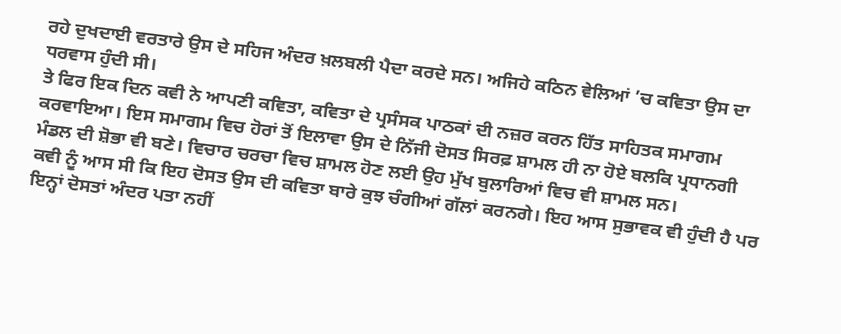ਰਹੇ ਦੁਖਦਾਈ ਵਰਤਾਰੇ ਉਸ ਦੇ ਸਹਿਜ ਅੰਦਰ ਖ਼ਲਬਲੀ ਪੈਦਾ ਕਰਦੇ ਸਨ। ਅਜਿਹੇ ਕਠਿਨ ਵੇਲਿਆਂ ’ਚ ਕਵਿਤਾ ਉਸ ਦਾ ਧਰਵਾਸ ਹੁੰਦੀ ਸੀ।
ਤੇ ਫਿਰ ਇਕ ਦਿਨ ਕਵੀ ਨੇ ਆਪਣੀ ਕਵਿਤਾ, ਕਵਿਤਾ ਦੇ ਪ੍ਰਸੰਸਕ ਪਾਠਕਾਂ ਦੀ ਨਜ਼ਰ ਕਰਨ ਹਿੱਤ ਸਾਹਿਤਕ ਸਮਾਗਮ ਕਰਵਾਇਆ। ਇਸ ਸਮਾਗਮ ਵਿਚ ਹੋਰਾਂ ਤੋਂ ਇਲਾਵਾ ਉਸ ਦੇ ਨਿੱਜੀ ਦੋਸਤ ਸਿਰਫ਼ ਸ਼ਾਮਲ ਹੀ ਨਾ ਹੋਏ ਬਲਕਿ ਪ੍ਰਧਾਨਗੀ ਮੰਡਲ ਦੀ ਸ਼ੋਭਾ ਵੀ ਬਣੇ। ਵਿਚਾਰ ਚਰਚਾ ਵਿਚ ਸ਼ਾਮਲ ਹੋਣ ਲਈ ਉਹ ਮੁੱਖ ਬੁਲਾਰਿਆਂ ਵਿਚ ਵੀ ਸ਼ਾਮਲ ਸਨ।
ਕਵੀ ਨੂੰ ਆਸ ਸੀ ਕਿ ਇਹ ਦੋਸਤ ਉਸ ਦੀ ਕਵਿਤਾ ਬਾਰੇ ਕੁਝ ਚੰਗੀਆਂ ਗੱਲਾਂ ਕਰਨਗੇ। ਇਹ ਆਸ ਸੁਭਾਵਕ ਵੀ ਹੁੰਦੀ ਹੈ ਪਰ ਇਨ੍ਹਾਂ ਦੋਸਤਾਂ ਅੰਦਰ ਪਤਾ ਨਹੀਂ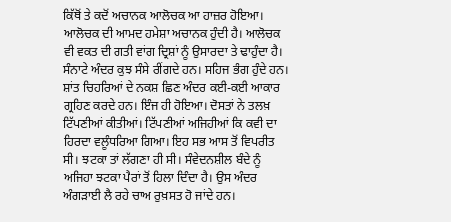ਕਿੱਥੋਂ ਤੇ ਕਦੋਂ ਅਚਾਨਕ ਆਲੋਚਕ ਆ ਹਾਜ਼ਰ ਹੋਇਆ। ਆਲੋਚਕ ਦੀ ਆਮਦ ਹਮੇਸ਼ਾ ਅਚਾਨਕ ਹੁੰਦੀ ਹੈ। ਆਲੋਚਕ ਵੀ ਵਕਤ ਦੀ ਗਤੀ ਵਾਂਗ ਦ੍ਰਿਸ਼ਾਂ ਨੂੰ ਉਸਾਰਦਾ ਤੇ ਢਾਹੁੰਦਾ ਹੈ। ਸੰਨਾਟੇ ਅੰਦਰ ਕੁਝ ਸੰਸੇ ਰੀਂਗਦੇ ਹਨ। ਸਹਿਜ ਭੰਗ ਹੁੰਦੇ ਹਨ। ਸ਼ਾਂਤ ਚਿਹਰਿਆਂ ਦੇ ਨਕਸ਼ ਛਿਣ ਅੰਦਰ ਕਈ-ਕਈ ਆਕਾਰ ਗ੍ਰਹਿਣ ਕਰਦੇ ਹਨ। ਇੰਜ ਹੀ ਹੋਇਆ। ਦੋਸਤਾਂ ਨੇ ਤਲਖ਼ ਟਿੱਪਣੀਆਂ ਕੀਤੀਆਂ। ਟਿੱਪਣੀਆਂ ਅਜਿਹੀਆਂ ਕਿ ਕਵੀ ਦਾ ਹਿਰਦਾ ਵਲੂੰਧਰਿਆ ਗਿਆ। ਇਹ ਸਭ ਆਸ ਤੋਂ ਵਿਪਰੀਤ ਸੀ। ਝਟਕਾ ਤਾਂ ਲੱਗਣਾ ਹੀ ਸੀ। ਸੰਵੇਦਨਸ਼ੀਲ ਬੰਦੇ ਨੂੰ ਅਜਿਹਾ ਝਟਕਾ ਪੈਰਾਂ ਤੋਂ ਹਿਲਾ ਦਿੰਦਾ ਹੈ। ਉਸ ਅੰਦਰ ਅੰਗੜਾਈ ਲੈ ਰਹੇ ਚਾਅ ਰੁਖ਼ਸਤ ਹੋ ਜਾਂਦੇ ਹਨ।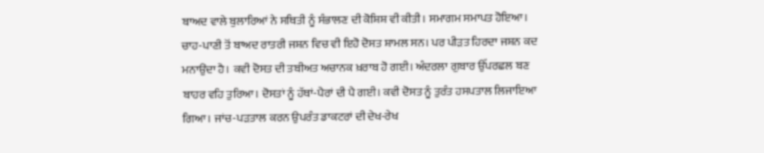ਬਾਅਦ ਵਾਲੇ ਬੁਲਾਰਿਆਂ ਨੇ ਸਥਿਤੀ ਨੂੰ ਸੰਭਾਲਣ ਦੀ ਕੋਸ਼ਿਸ਼ ਵੀ ਕੀਤੀ। ਸਮਾਗਮ ਸਮਾਪਤ ਹੋਇਆ। ਚਾਹ-ਪਾਣੀ ਤੋਂ ਬਾਅਦ ਰਾਤਰੀ ਜਸ਼ਨ ਵਿਚ ਵੀ ਇਹੋ ਦੋਸਤ ਸ਼ਾਮਲ ਸਨ। ਪਰ ਪੀੜਤ ਹਿਰਦਾ ਜਸ਼ਨ ਕਦ ਮਨਾਉਂਦਾ ਹੈ। ਕਵੀ ਦੋਸਤ ਦੀ ਤਬੀਅਤ ਅਚਾਨਕ ਖ਼ਰਾਬ ਹੋ ਗਈ। ਅੰਦਰਲਾ ਗੁਬਾਰ ਉੱਪਰਛਲ ਬਣ ਬਾਹਰ ਵਹਿ ਤੁਰਿਆ। ਦੋਸਤਾਂ ਨੂੰ ਹੱਥਾਂ-ਪੈਰਾਂ ਦੀ ਪੈ ਗਈ। ਕਵੀ ਦੋਸਤ ਨੂੰ ਤੁਰੰਤ ਹਸਪਤਾਲ ਲਿਜਾਇਆ ਗਿਆ। ਜਾਂਚ-ਪੜਤਾਲ ਕਰਨ ਉਪਰੰਤ ਡਾਕਟਰਾਂ ਦੀ ਦੇਖ-ਰੇਖ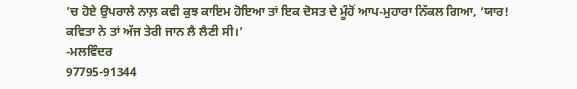’ਚ ਹੋਏ ਉਪਰਾਲੇ ਨਾਲ਼ ਕਵੀ ਕੁਝ ਕਾਇਮ ਹੋਇਆ ਤਾਂ ਇਕ ਦੋਸਤ ਦੇ ਮੂੰਹੋਂ ਆਪ-ਮੁਹਾਰਾ ਨਿੱਕਲ ਗਿਆ, ‘ਯਾਰ! ਕਵਿਤਾ ਨੇ ਤਾਂ ਅੱਜ ਤੇਰੀ ਜਾਨ ਲੈ ਲੈਣੀ ਸੀ।’
-ਮਲਵਿੰਦਰ
97795-91344